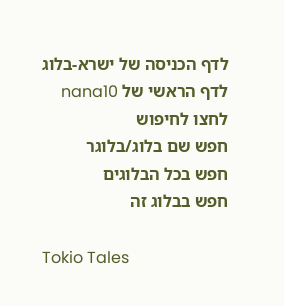לדף הכניסה של ישרא-בלוג
לדף הראשי של nana10
לחצו לחיפוש
חפש שם בלוג/בלוגר
חפש בכל הבלוגים
חפש בבלוג זה

Tokio Tales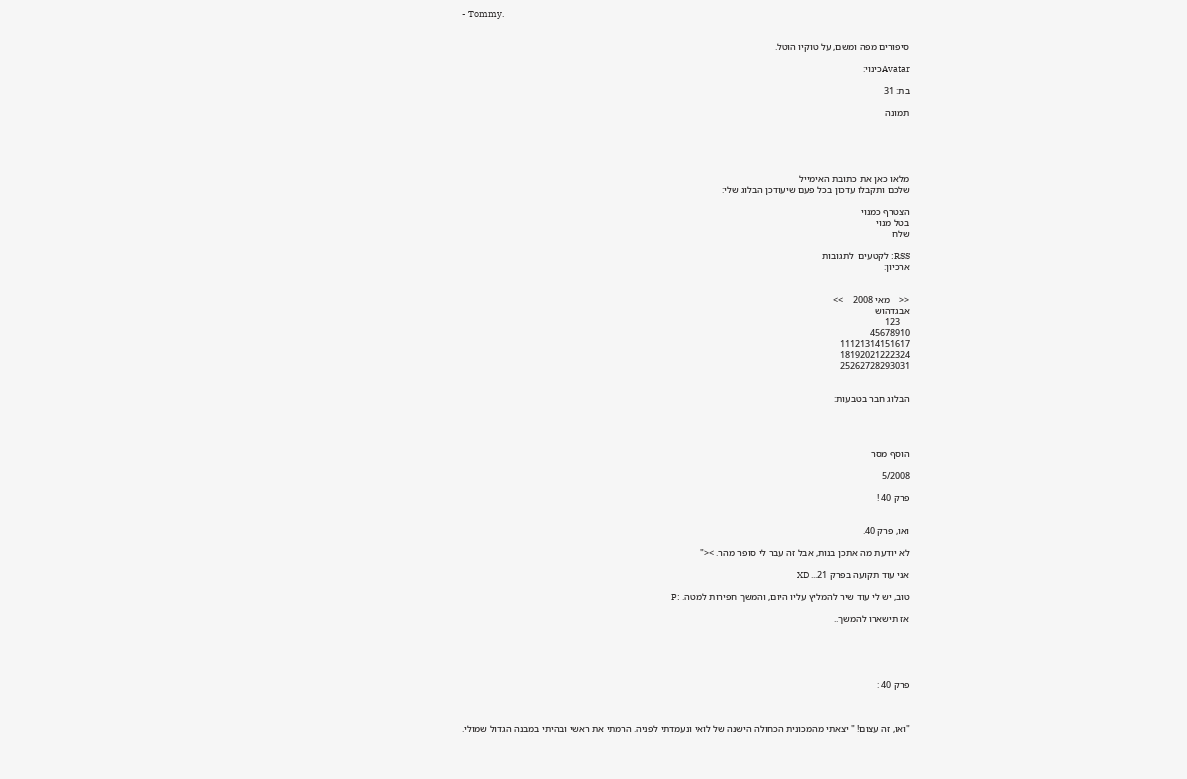- Tommy.


סיפורים מפה ומשם, על טוקיו הוטל.

Avatarכינוי:

בת: 31

תמונה





מלאו כאן את כתובת האימייל
שלכם ותקבלו עדכון בכל פעם שיעודכן הבלוג שלי:

הצטרף כמנוי
בטל מנוי
שלח

RSS: לקטעים  לתגובות
ארכיון:


<<    מאי 2008    >>
אבגדהוש
    123
45678910
11121314151617
18192021222324
25262728293031


הבלוג חבר בטבעות:




הוסף מסר

5/2008

פרק 40 !


ואו, פרק 40.

לא יודעת מה אתכן בנות, אבל זה עבר לי סופר מהר. ><"

אני עוד תקועה בפרק 21... XD

טוב, יש לי עוד שיר להמליץ עליו היום, והמשך חפירות למטה. :P

אז תישארו להמשך..





פרק 40 :



"ואו, זה עצום! " יצאתי מהמכונית הכחולה הישנה של לואי ונעמדתי לפניה. הרמתי את ראשי ובהיתי במבנה הגדול שמולי.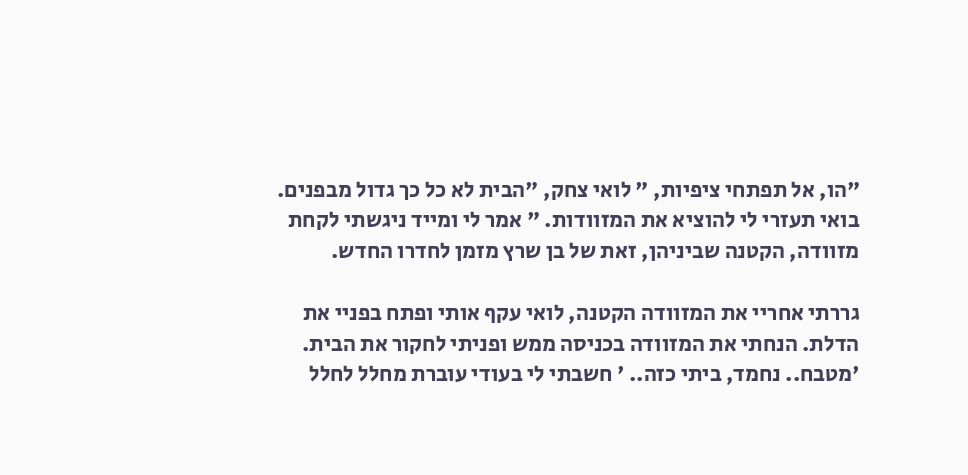"הו, אל תפתחי ציפיות, " לואי צחק, "הבית לא כל כך גדול מבפנים. בואי תעזרי לי להוציא את המזוודות. " אמר לי ומייד ניגשתי לקחת מזוודה, הקטנה שביניהן, זאת של בן שרץ מזמן לחדרו החדש.

גררתי אחריי את המזוודה הקטנה, לואי עקף אותי ופתח בפניי את הדלת. הנחתי את המזוודה בכניסה ממש ופניתי לחקור את הבית. 'מטבח.. נחמד, ביתי כזה.. ' חשבתי לי בעודי עוברת מחלל לחלל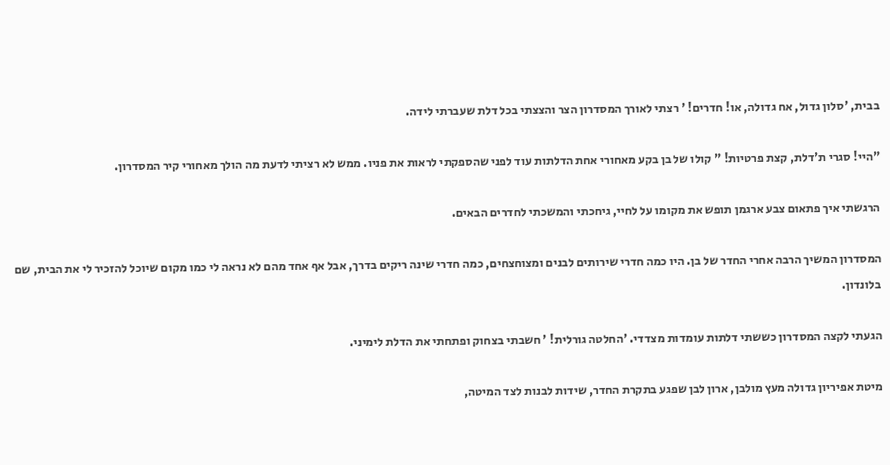בבית, 'סלון גדול, אח גדולה, או! חדרים! ' רצתי לאורך המסדרון הצר והצצתי בכל דלת שעברתי לידה.

"היי! סגרי ת'דלת, קצת פרטיות! " קולו של בן בקע מאחורי אחת הדלתות עוד לפני שהספקתי לראות את פניו. ממש לא רציתי לדעת מה הולך מאחורי קיר המסדרון.

הרגשתי איך פתאום צבע ארגמן תופש את מקומו על לחיי, גיחכתי והמשכתי לחדרים הבאים.

המסדרון המשיך הרבה אחרי החדר של בן. היו כמה חדרי שירותים לבנים ומצוחצחים, כמה חדרי שינה ריקים בדרך, אבל אף אחד מהם לא נראה לי כמו מקום שיוכל להזכיר לי את הבית, שם בלונדון.

הגעתי לקצה המסדרון כששתי דלתות עומדות מצדדי. 'החלטה גורלית! ' חשבתי בצחוק ופתחתי את הדלת לימיני.

מיטת אפיריון גדולה מעץ מולבן, ארון לבן שפגע בתקרת החדר, שידות לבנות לצד המיטה,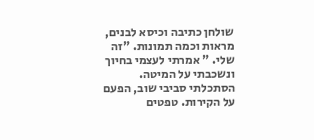שולחן כתיבה וכיסא לבנים, מראות וכמה תמונות. "זה שלי. " אמרתי לעצמי בחיוך ונשכבתי על המיטה. הסתכלתי סביבי שוב, הפעם על הקירות. טפטים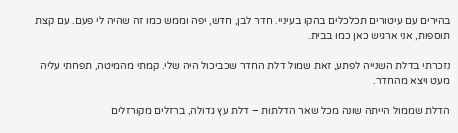בהירים עם עיטורים תכלכלים בהקו בעיניי. חדר לבן, חדש, יפה וממש כמו זה שהיה לי פעם. עם קצת תוספות, אני ארגיש כאן כמו בבית.

נזכרתי בדלת השנייה לפתע, זאת שמול דלת החדר שכביכול היה שלי. קמתי מהמיטה, תפחתי עליה מעט ויצא מהחדר.

הדלת שממול הייתה שונה מכל שאר הדלתות – דלת עץ גדולה, ברזלים מקורזלים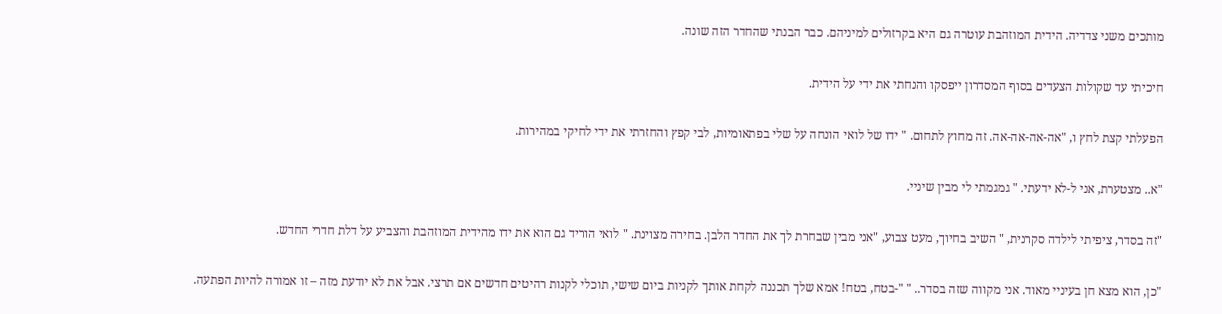מותכים משני צדדיה. הידית המוזהבת עוטרה גם היא בקרזולים למיניהם. כבר הבנתי שהחדר הזה שונה.

חיכיתי עד שקולות הצעדים בסוף המסדרון ייפסקו והנחתי את ידי על הידית.

הפעלתי קצת לחץ ו, "אה-אה-אה-אה. זה מחוץ לתחום. " ידו של לואי הונחה על שלי בפתאומיות, לבי קפץ והחזרתי את ידי לחיקי במהירות.

"א.. מצטערת, אני ל-לא ידעתי. " גמגמתי לי מבין שיניי.

"זה בסדר, ציפיתי לילדה סקרנית, " השיב בחיוך, מעט צבוע, "אני מבין שבחרת לך את החדר הלבן. בחירה מצוינת. " לואי הוריד גם הוא את ידו מהידית המוזהבת והצביע על דלת חדרי החדש.

"כן, הוא מצא חן בעיניי מאוד. אני מקווה שזה בסדר.. " "-בטח, בטח! אמא שלך תכננה לקחת אותך לקניות ביום שישי, תוכלי לקנות רהיטים חדשים אם תרצי. אבל את לא יודעת מזה – זו אמורה להיות הפתעה.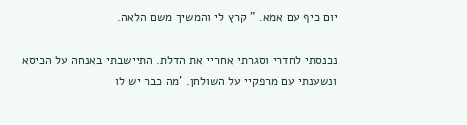יום כיף עם אמא. " קרץ לי והמשיך משם הלאה.

נכנסתי לחדרי וסגרתי אחריי את הדלת. התיישבתי באנחה על הכיסא ונשענתי עם מרפקיי על השולחן. 'מה כבר יש לו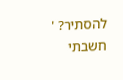להסתיר? ' חשבתי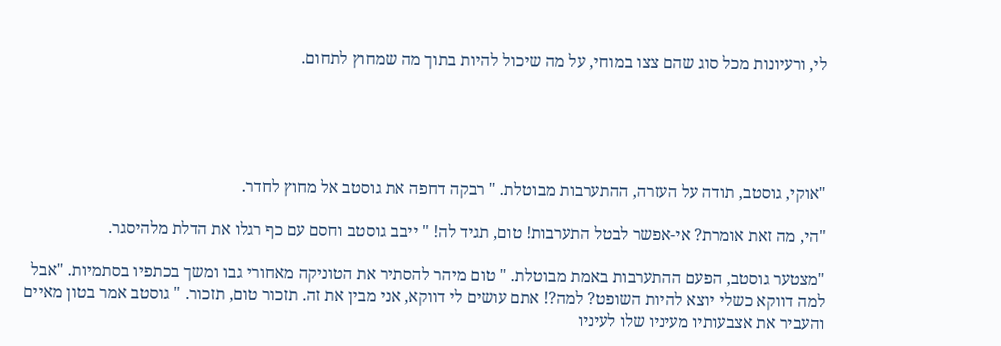לי, ורעיונות מכל סוג שהם צצו במוחי, על מה שיכול להיות בתוך מה שמחוץ לתחום.





"אוקי, גוסטב, תודה על העזרה, ההתערבות מבוטלת. " רבקה דחפה את גוסטב אל מחוץ לחדר.

"הי, מה זאת אומרת? אי-אפשר לבטל התערבות! טום, תגיד לה! " ייבב גוסטב וחסם עם כף רגלו את הדלת מלהיסגר.

"מצטער גוסטב, הפעם ההתערבות באמת מבוטלת. " טום מיהר להסתיר את הטוניקה מאחורי גבו ומשך בכתפיו בסתמיות. "אבל למה דווקא כשלי יוצא להיות השופט? למה?! אתם עושים לי דווקא, אני מבין את זה. תזכור טום, תזכור. " גוסטב אמר בטון מאיים והעביר את אצבעותיו מעיניו שלו לעיניו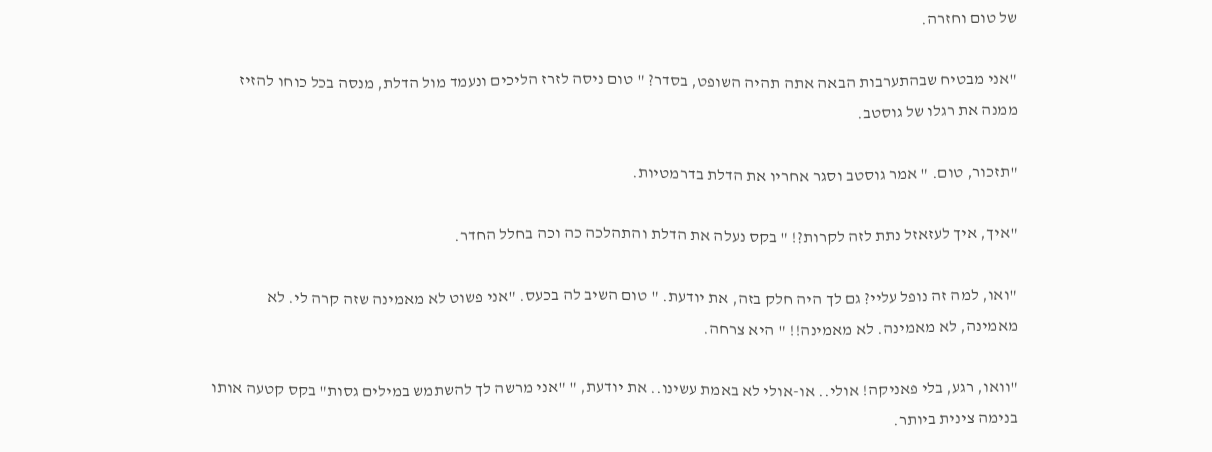של טום וחזרה.

"אני מבטיח שבהתערבות הבאה אתה תהיה השופט, בסדר? " טום ניסה לזרז הליכים ונעמד מול הדלת, מנסה בכל כוחו להזיז ממנה את רגלו של גוסטב.

"תזכור, טום. " אמר גוסטב וסגר אחריו את הדלת בדרמטיות.

"איך, איך לעזאזל נתת לזה לקרות?! " בקס נעלה את הדלת והתהלכה כה וכה בחלל החדר.

"ואו, למה זה נופל עליי? גם לך היה חלק בזה, את יודעת. " טום השיב לה בכעס. "אני פשוט לא מאמינה שזה קרה לי. לא מאמינה, לא מאמינה. לא מאמינה!! " היא צרחה.

"וואו, רגע, בלי פאניקה! אולי.. או-אולי לא באמת עשינו.. את יודעת, " "אני מרשה לך להשתמש במילים גסות" בקס קטעה אותו בנימה צינית ביותר.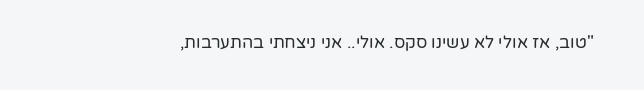"טוב, אז אולי לא עשינו סקס. אולי.. אני ניצחתי בהתערבות,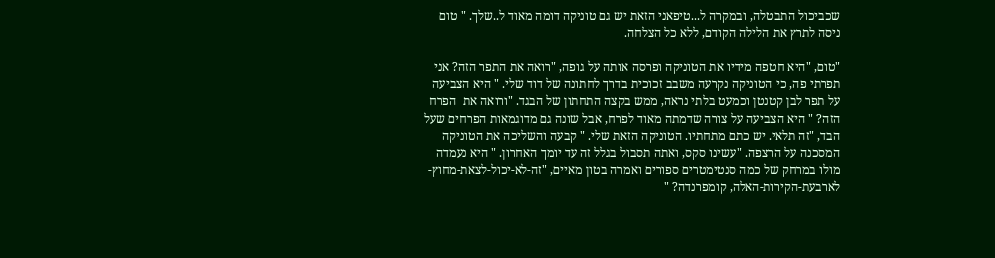שכביכול התבטלה, ובמקרה ל...טיפאני הזאת יש גם טוניקה דומה מאוד ל..שלך. " טום ניסה לתרץ את הלילה הקודם, ללא כל הצלחה.

"טום, "היא חטפה מידיו את הטוניקה ופרסה אותה על גופה, "רואה את התפר הזה? אני תפרתי פה, כי הטוניקה נקרעה משבב זכוכית בדרך לחתונה של דוד שלי. " היא הצביעה על תפר לבן קטנטן וכמעט בלתי נראה, ממש בקצה התחתון של הבגד. "ורואה את  הפרח הזה? " היא הצביעה על צורה שדמתה מאוד לפרח, אבל שונה גם מדוגמאות הפרחים שעל הבד, "זה תלאי. יש כתם מתחתיו. הטוניקה הזאת שלי. " קבעה והשליכה את הטוניקה המסכנה על הרצפה. "עשינו סקס, ואתה תסבול בגלל זה עד יומך האחרון. " היא נעמדה מולו במרחק של כמה סנטימטרים ספורים ואמרה בטון מאיים, "זה-לא-יכול-לצאת-מחוץ-לארבעת-הקירות-האלה, קומפרנדה? "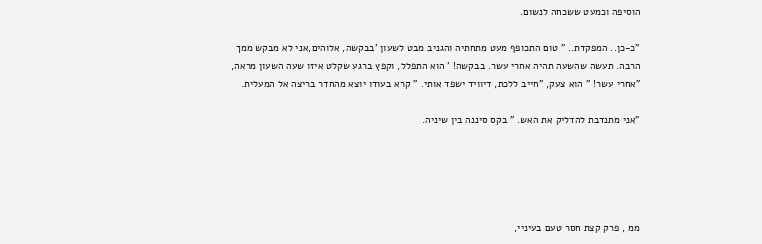הוסיפה וכמעט ששכחה לנשום.

"כ-כן.. המפקדת.. " טום התכופף מעט מתחתיה והגניב מבט לשעון 'בבקשה, אלוהים,אני לא מבקש ממך הרבה. תעשה שהשעה תהיה אחרי עשר. בבקשה! ' הוא התפלל, וקפץ ברגע שקלט איזו שעה השעון מראה, "אחרי עשר! " הוא צעק, "חייב ללכת, דיוויד ישפד אותי. " קרא בעודו יוצא מהחדר בריצה אל המעלית.

"אני מתנדבת להדליק את האש. " בקס סיננה בין שיניה.





ממ , פרק קצת חסר טעם בעיניי,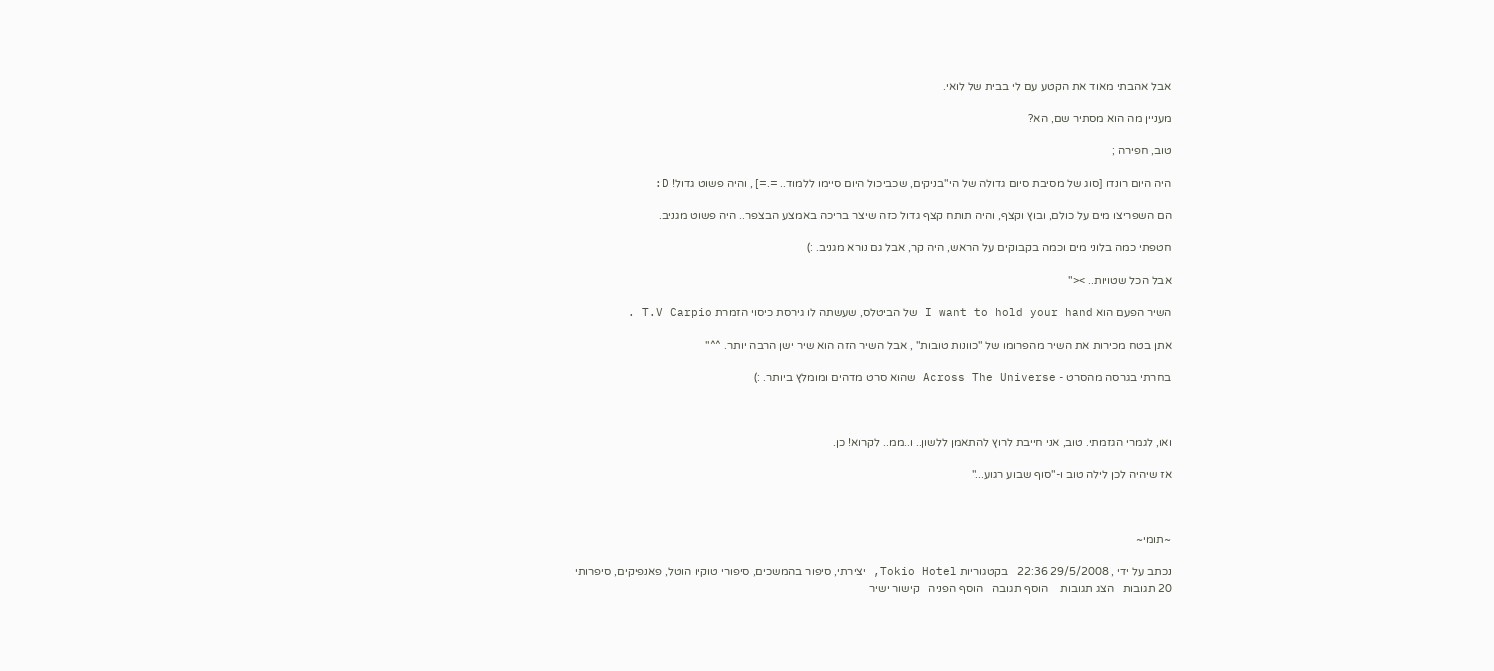אבל אהבתי מאוד את הקטע עם לי בבית של לואי.

מעניין מה הוא מסתיר שם, הא?

טוב, חפירה ;

היה היום רונדו [סוג של מסיבת סיום גדולה של הי"בניקים, שכביכול היום סיימו ללמוד.. =.=] , והיה פשוט גדול! D:

הם השפריצו מים על כולם, ובוץ וקצף, והיה תותח קצף גדול כזה שיצר בריכה באמצע הבצפר.. היה פשוט מגניב.

חטפתי כמה בלוני מים וכמה בקבוקים על הראש, היה קר, אבל גם נורא מגניב. :)

אבל הכל שטויות.. ><"

השיר הפעם הוא I want to hold your hand של הביטלס, שעשתה לו גירסת כיסוי הזמרת T.V Carpio .

אתן בטח מכירות את השיר מהפרומו של "כוונות טובות" , אבל השיר הזה הוא שיר ישן הרבה יותר. ^^"

בחרתי בגרסה מהסרט - Across The Universe שהוא סרט מדהים ומומלץ ביותר. :)



ואו, לגמרי הגזמתי. טוב, אני חייבת לרוץ להתאמן ללשון.. ו..ממ.. לקרוא! כן.

אז שיהיה לכן לילה טוב ו-"סוף שבוע רגוע..."



~תומי~

נכתב על ידי , 29/5/2008 22:36   בקטגוריות Tokio Hotel, יצירתי, סיפור בהמשכים, סיפורי טוקיו הוטל, פאנפיקים, סיפרותי
20 תגובות   הצג תגובות    הוסף תגובה   הוסף הפניה   קישור ישיר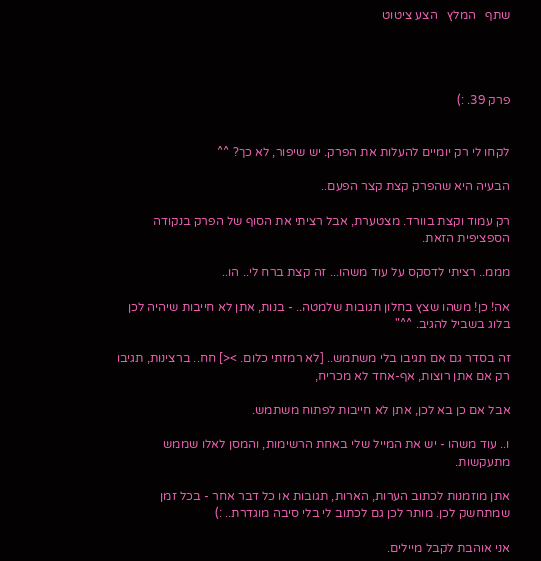שתף   המלץ   הצע ציטוט




פרק 39. :)


לקחו לי רק יומיים להעלות את הפרק. יש שיפור, לא כך? ^^

הבעיה היא שהפרק קצת קצר הפעם..

רק עמוד וקצת בוורד. מצטערת, אבל רציתי את הסוף של הפרק בנקודה הספציפית הזאת.

מממ.. רציתי לדסקס על עוד משהו... זה קצת ברח לי.. הו..

אה! כן! משהו שצץ בחלון תגובות שלמטה.. - בנות, אתן לא חייבות שיהיה לכן בלוג בשביל להגיב. ^^"

זה בסדר גם אם תגיבו בלי משתמש.. [לא רמזתי כלום. ><] חח.. ברצינות, תגיבו רק אם אתן רוצות, אף-אחד לא מכריח,

אבל אם כן בא לכן, אתן לא חייבות לפתוח משתמש.

ו.. עוד משהו - יש את המייל שלי באחת הרשימות, והמסן לאלו שממש מתעקשות.

אתן מוזמנות לכתוב הערות, הארות, תגובות או כל דבר אחר - בכל זמן שמתחשק לכן. מותר לכן גם לכתוב לי בלי סיבה מוגדרת.. :)

אני אוהבת לקבל מיילים.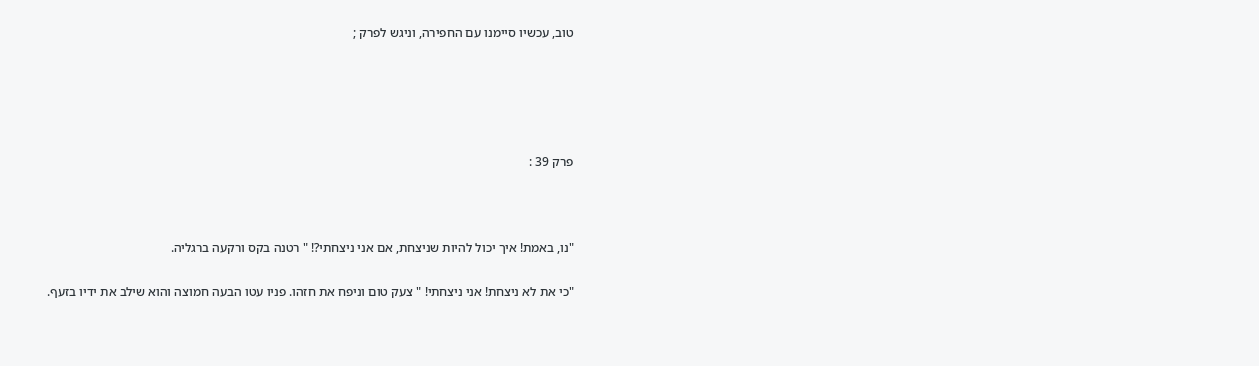טוב, עכשיו סיימנו עם החפירה, וניגש לפרק ;





פרק 39 :



"נו, באמת! איך יכול להיות שניצחת, אם אני ניצחתי?! " רטנה בקס ורקעה ברגליה.

"כי את לא ניצחת! אני ניצחתי! " צעק טום וניפח את חזהו. פניו עטו הבעה חמוצה והוא שילב את ידיו בזעף.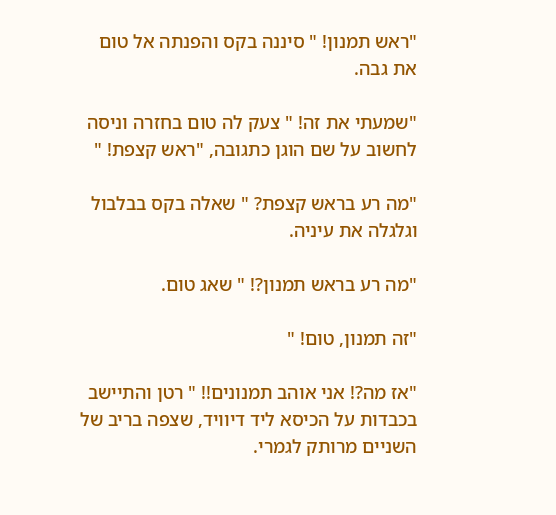"ראש תמנון! " סיננה בקס והפנתה אל טום את גבה.

"שמעתי את זה! " צעק לה טום בחזרה וניסה לחשוב על שם הוגן כתגובה, "ראש קצפת! "

"מה רע בראש קצפת? " שאלה בקס בבלבול וגלגלה את עיניה.

"מה רע בראש תמנון?! " שאג טום.

"זה תמנון, טום! "

"אז מה?! אני אוהב תמנונים!! " רטן והתיישב בכבדות על הכיסא ליד דיוויד, שצפה בריב של השניים מרותק לגמרי.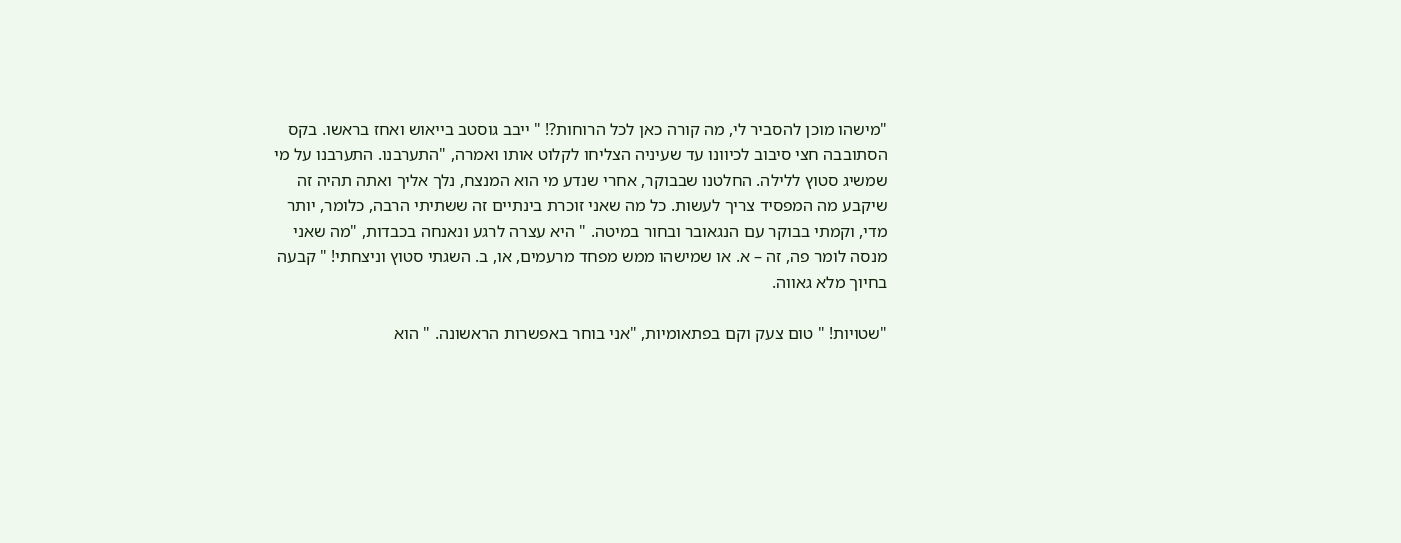"מישהו מוכן להסביר לי, מה קורה כאן לכל הרוחות?! " ייבב גוסטב בייאוש ואחז בראשו. בקס הסתובבה חצי סיבוב לכיוונו עד שעיניה הצליחו לקלוט אותו ואמרה, "התערבנו. התערבנו על מי שמשיג סטוץ ללילה. החלטנו שבבוקר, אחרי שנדע מי הוא המנצח, נלך אליך ואתה תהיה זה שיקבע מה המפסיד צריך לעשות. כל מה שאני זוכרת בינתיים זה ששתיתי הרבה, כלומר, יותר מדי, וקמתי בבוקר עם הנגאובר ובחור במיטה. " היא עצרה לרגע ונאנחה בכבדות, "מה שאני מנסה לומר פה, זה – א. או שמישהו ממש מפחד מרעמים, או, ב. השגתי סטוץ וניצחתי! " קבעה בחיוך מלא גאווה.

"שטויות! " טום צעק וקם בפתאומיות, "אני בוחר באפשרות הראשונה. " הוא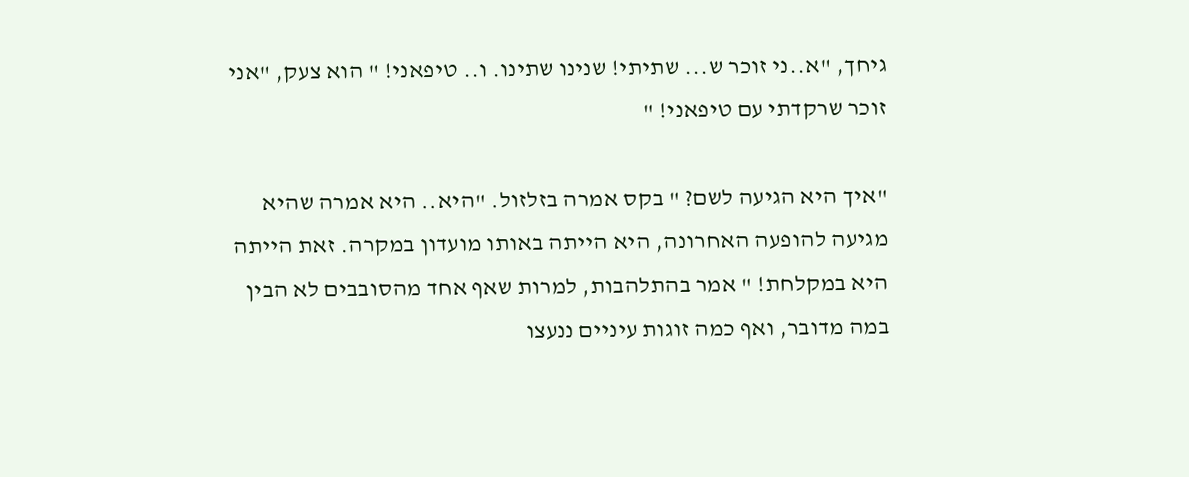גיחך, "א..ני זוכר ש... שתיתי! שנינו שתינו. ו.. טיפאני! " הוא צעק, "אני זוכר שרקדתי עם טיפאני! "

"איך היא הגיעה לשם? " בקס אמרה בזלזול. "היא.. היא אמרה שהיא מגיעה להופעה האחרונה, היא הייתה באותו מועדון במקרה. זאת הייתה היא במקלחת! " אמר בהתלהבות, למרות שאף אחד מהסובבים לא הבין במה מדובר, ואף כמה זוגות עיניים ננעצו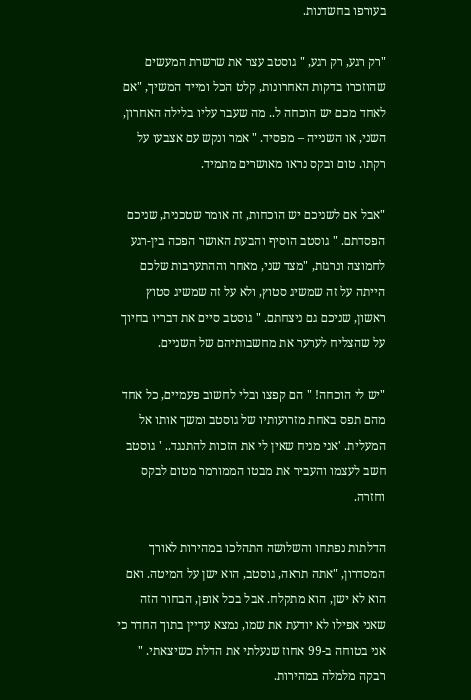בעורפו בחשדנות.

"רק רגע, רק רגע, " גוסטב עצר את שרשרת המעשים שהוזכרו בדקות האחרונות, קלט הכל ומייד המשיך, "אם לאחד מכם יש הוכחה ל.. מה שעבר עליו בלילה האחרון, השני, או השנייה – מפסיד. " אמר ונקש עם אצבעו על רקתו. טום ובקס נראו מאושרים מתמיד.

"אבל אם לשניכם יש הוכחות, זה אומר שטכנית, שניכם הפסדתם. " גוסטב הוסיף והבעת האושר הפכה בין-רגע לחמוצה ונרגזת, "מצד שני, מאחר וההתערבות שלכם הייתה על זה שמשיג סטוץ, ולא על זה שמשיג סטוץ ראשון, שניכם גם ניצחתם. " גוסטב סיים את דבריו בחיוך על שהצליח לערער את מחשבותיהם של השניים.

"יש לי הוכחה! " הם קפצו ובלי לחשוב פעמיים, כל אחד מהם תפס באחת מזרועותיו של גוסטב ומשך אותו אל המעלית. 'אני מניח שאין לי את הזכות להתנגד.. ' גוסטב חשב לעצמו והעביר את מבטו הממורמר מטום לבקס וחזרה.

הדלתות נפתחו והשלושה התהלכו במהירות לאורך המסדרון, "אתה תראה, גוסטב, הוא ישן על המיטה. ואם הוא לא ישן, הוא מתקלח. אבל בכל אופן, הבחור הזה שאני אפילו לא יודעת את שמו, נמצא עדיין בתוך החדר כי אני בטוחה ב-99 אחוז שנעלתי את הדלת כשיצאתי. " רבקה מלמלה במהירות.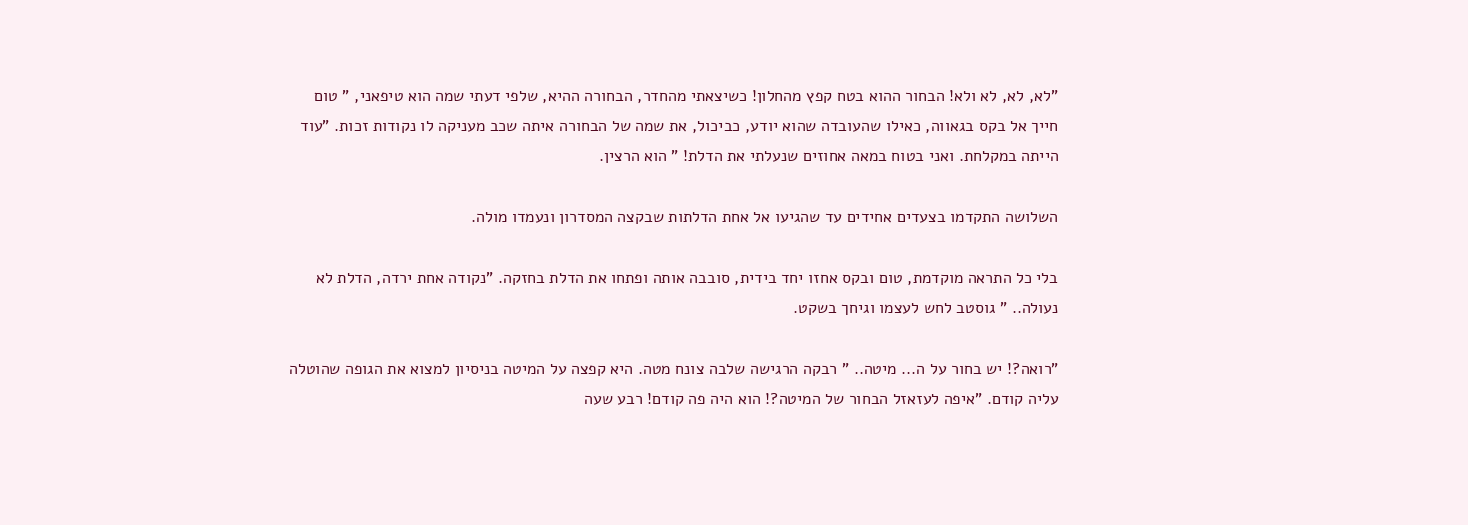"לא, לא, לא ולא! הבחור ההוא בטח קפץ מהחלון! כשיצאתי מהחדר, הבחורה ההיא, שלפי דעתי שמה הוא טיפאני, " טום חייך אל בקס בגאווה, כאילו שהעובדה שהוא יודע, כביכול, את שמה של הבחורה איתה שכב מעניקה לו נקודות זכות. "עוד הייתה במקלחת. ואני בטוח במאה אחוזים שנעלתי את הדלת! " הוא הרצין.

השלושה התקדמו בצעדים אחידים עד שהגיעו אל אחת הדלתות שבקצה המסדרון ונעמדו מולה.

בלי כל התראה מוקדמת, טום ובקס אחזו יחד בידית, סובבה אותה ופתחו את הדלת בחזקה. "נקודה אחת ירדה, הדלת לא נעולה.. " גוסטב לחש לעצמו וגיחך בשקט.

"רואה?! יש בחור על ה... מיטה.. " רבקה הרגישה שלבה צונח מטה. היא קפצה על המיטה בניסיון למצוא את הגופה שהוטלה עליה קודם. "איפה לעזאזל הבחור של המיטה?! הוא היה פה קודם! רבע שעה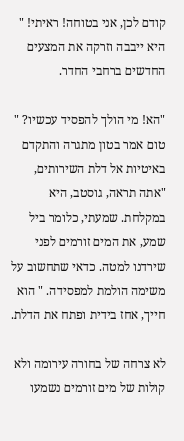קודם לכן, אני בטוחה! ראיתי! " היא ייבבה וזרקה את המצעים החדשים ברחבי החדר.

"הא! מי הולך להפסיד עכשיו? " טום אמר בטון מתגרה והתקדם באיטיות אל דלת השירותים, "אתה תראה, גוסטב, היא במקלחת. שמעתי, כלומר ביל שמע, את המים זורמים לפני שירדנו למטה. כדאי שתחשוב על משימה הולמת למפסידה. " הוא חייך, אחז בידית ופתח את הדלת.

לא צרחה של בחורה עירומה ולא קולות של מים זורמים נשמעו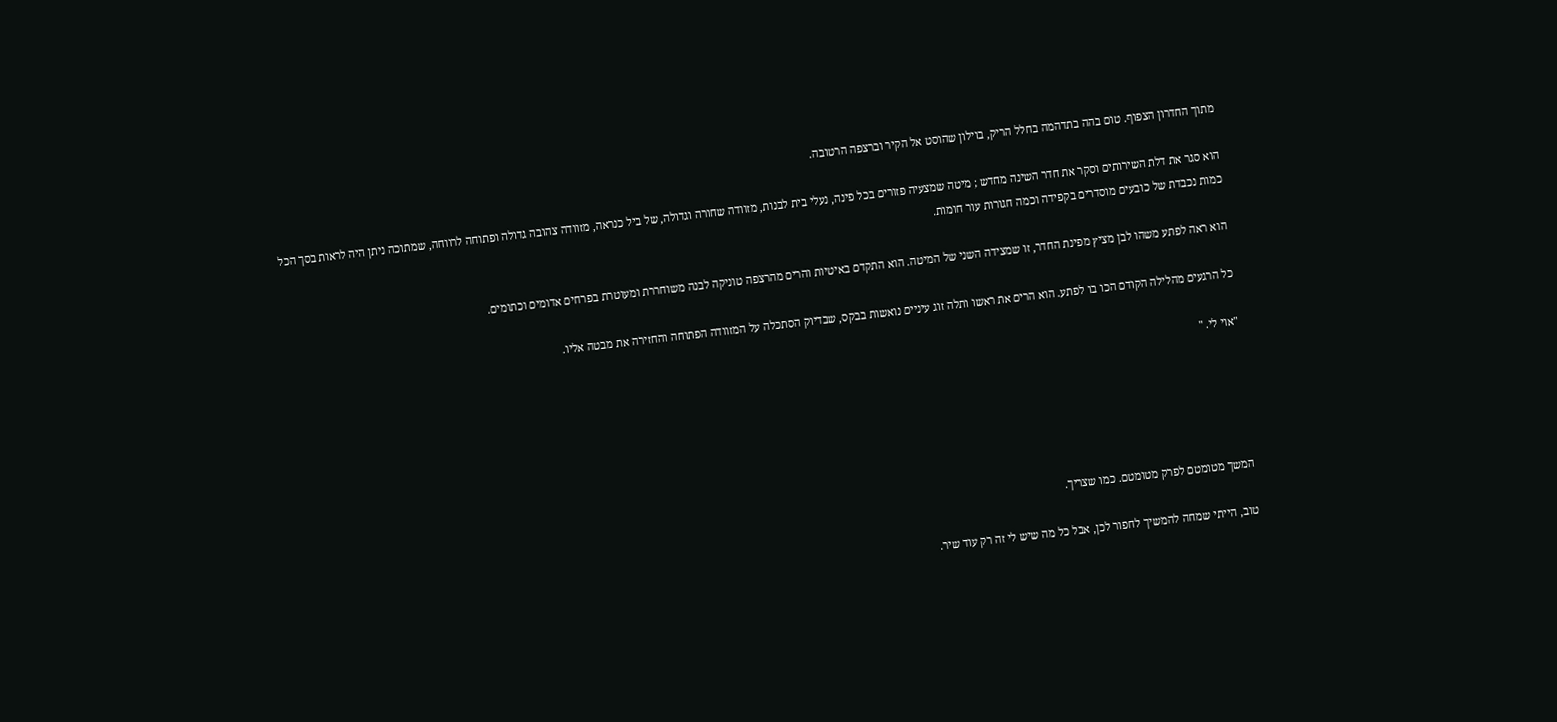מתוך החדרון הצפוף. טום בהה בתדהמה בחלל הריק, בוילון שהוסט אל הקיר וברצפה הרטובה.

הוא סגר את דלת השירותים וסקר את חדר השינה מחדש ; מיטה שמצעיה פזורים בכל פינה, נעלי בית לבנות, מזוודה שחורה וגדולה, של ביל כנראה, מזוודה צהובה גדולה ופתוחה לרווחה, שמתוכה ניתן היה לראות בסך הכל כמות נכבדת של כובעים מוסדרים בקפידה וכמה חגורות עור חומות.

הוא ראה לפתע משהו לבן מציץ מפינת החדר, זו שמצידה השני של המיטה. הוא התקדם באיטיות והרים מהרצפה טוניקה לבנה משוחררת ומעוטרת בפרחים אדומים וכתומים.

כל הרגעים מהלילה הקודם הכו בו לפתע. הוא הרים את ראשו ותלה זוג עיניים נואשות בבקס, שבדיוק הסתכלה על המזוודה הפתוחה והחזירה את מבטה אליו.

"אוי לי. "





המשך מטומטם לפרק מטומטם. כמו שצריך.

טוב, הייתי שמחה להמשיך לחפור לכן, אבל כל מה שיש לי זה רק עוד שיר.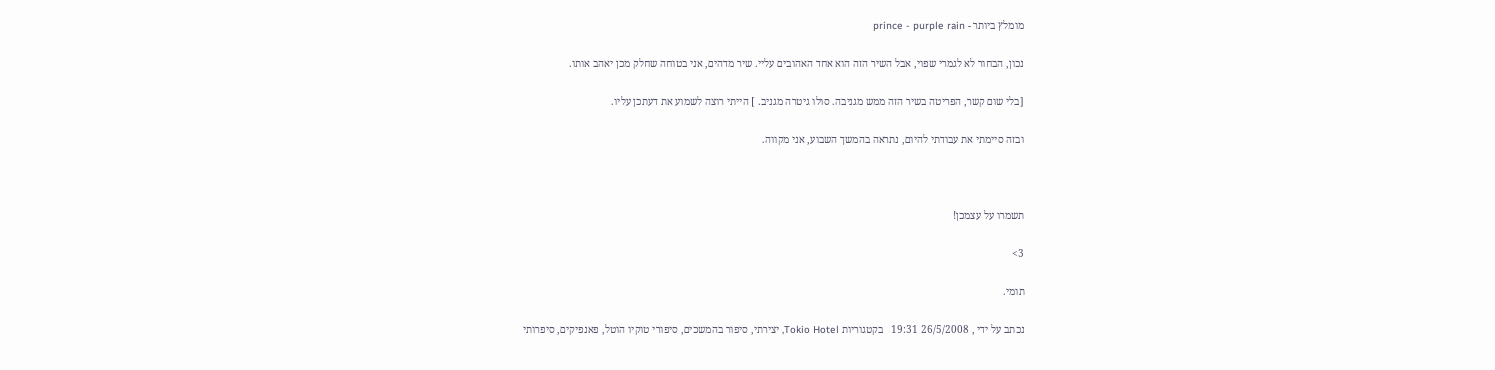מומלץ ביותר - prince - purple rain

נכון, הבחור לא לגמרי שפוי, אבל השיר הזה הוא אחד האהובים עליי. שיר מדהים, אני בטוחה שחלק מכן יאהב אותו.

[בלי שום קשר, הפריטה בשיר הזה ממש מגניבה. סולו גיטרה מגניב. ] הייתי רוצה לשמוע את דעתכן עליו.

ובזה סיימתי את עבודתי להיום, נתראה בהמשך השבוע, אני מקווה.



תשמרו על עצמכן!

3>

תומי.

נכתב על ידי , 26/5/2008 19:31   בקטגוריות Tokio Hotel, יצירתי, סיפור בהמשכים, סיפורי טוקיו הוטל, פאנפיקים, סיפרותי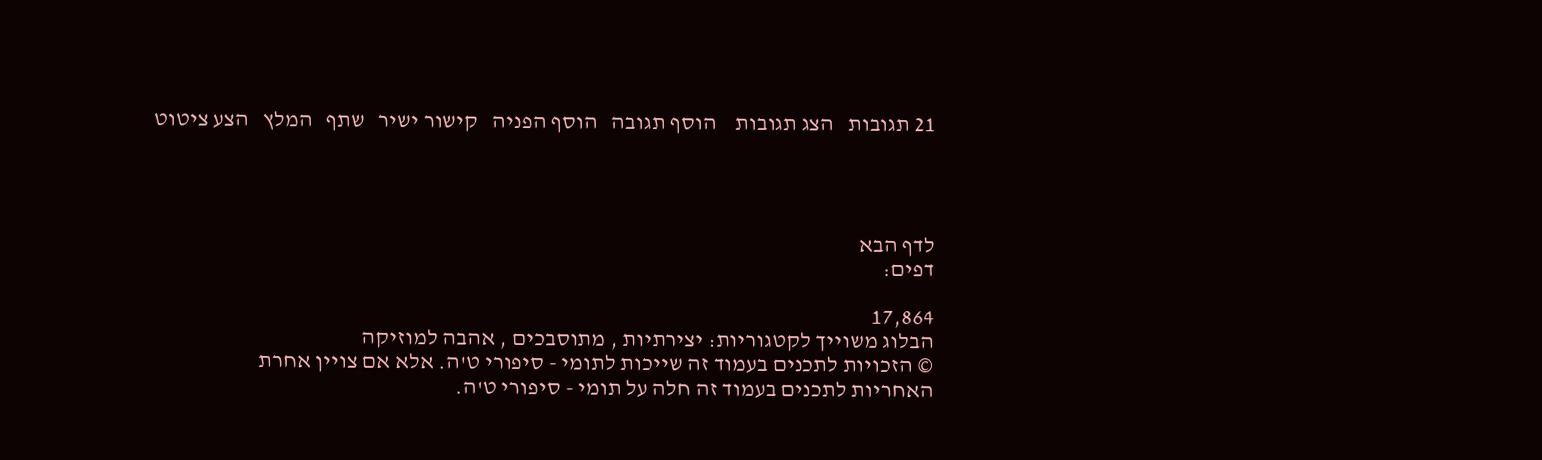21 תגובות   הצג תגובות    הוסף תגובה   הוסף הפניה   קישור ישיר   שתף   המלץ   הצע ציטוט




לדף הבא
דפים:

17,864
הבלוג משוייך לקטגוריות: יצירתיות , מתוסבכים , אהבה למוזיקה
© הזכויות לתכנים בעמוד זה שייכות לתומי - סיפורי ט'ה. אלא אם צויין אחרת
האחריות לתכנים בעמוד זה חלה על תומי - סיפורי ט'ה.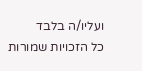ועליו/ה בלבד
כל הזכויות שמורות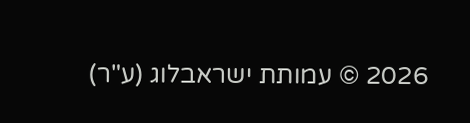2026 © עמותת ישראבלוג (ע"ר)